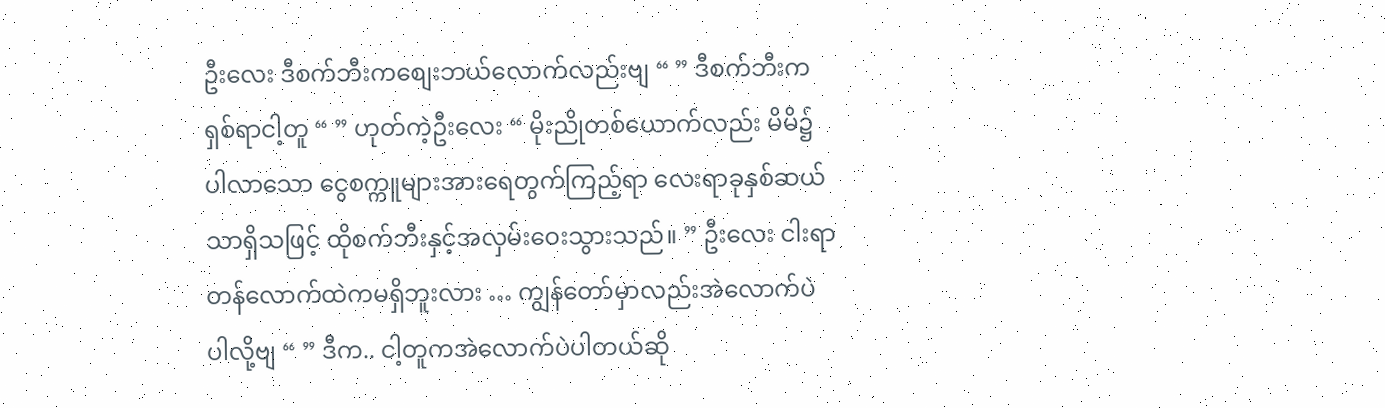ဦးလေး ဒီစက်ဘီးကစျေးဘယ်လောက်လည်းဗျ “ ” ဒီစက်ဘီးက ရှစ်ရာငါ့တူ “ ” ဟုတ်ကဲ့ဦးလေး “ မိုးညိုတစ်ယောက်လည်း မိမိ၌ပါလာသော ငွေစက္ကူများအားရေတွက်ကြည့်ရာ လေးရာခုနှစ်ဆယ်သာရှိသဖြင့် ထိုစက်ဘီးနှင့်အလှမ်းဝေးသွားသည်။ ” ဦးလေး ငါးရာတန်လောက်ထဲကမရှိဘူးလား … ကျွန်တော်မှာလည်းအဲလောက်ပဲပါလို့ဗျ “ ” ဒီက.. ငါ့တူကအဲလောက်ပဲပါတယ်ဆို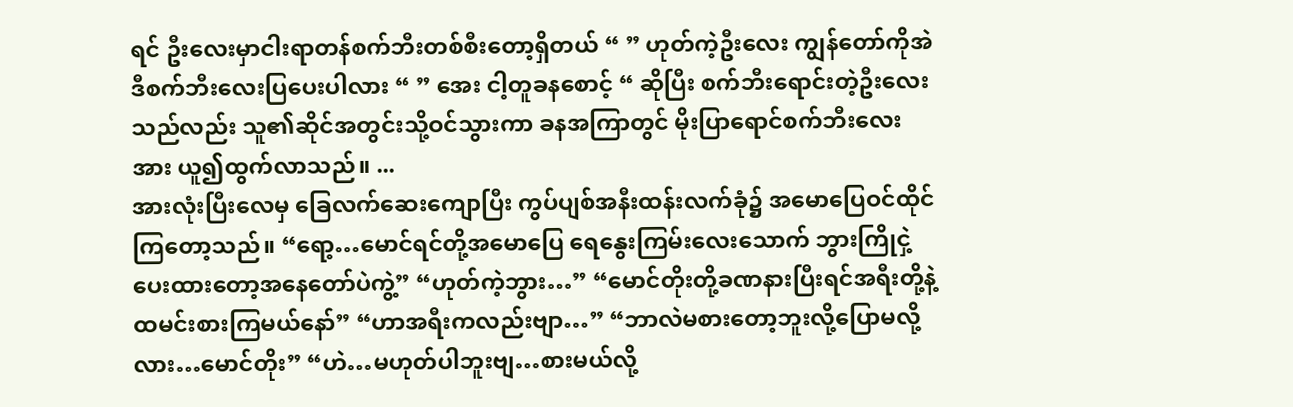ရင် ဦးလေးမှာငါးရာတန်စက်ဘီးတစ်စီးတော့ရှိတယ် “ ” ဟုတ်ကဲ့ဦးလေး ကျွန်တော်ကိုအဲဒီစက်ဘီးလေးပြပေးပါလား “ ” အေး ငါ့တူခနစောင့် “ ဆိုပြီး စက်ဘီးရောင်းတဲ့ဦးလေးသည်လည်း သူ၏ဆိုင်အတွင်းသို့ဝင်သွားကာ ခနအကြာတွင် မိုးပြာရောင်စက်ဘီးလေးအား ယူ၍ထွက်လာသည်။ ...
အားလုံးပြီးလေမှ ခြေလက်ဆေးကျောပြီး ကွပ်ပျစ်အနီးထန်းလက်ခုံ၌ အမောပြေဝင်ထိုင်ကြတော့သည်။ “ရော့…မောင်ရင်တို့အမောပြေ ရေနွေးကြမ်းလေးသောက် ဘွားကြိုငှဲ့ပေးထားတော့အနေတော်ပဲကွဲ့” “ဟုတ်ကဲ့ဘွား…” “မောင်တိုးတို့ခဏနားပြီးရင်အရီးတို့နဲ့ထမင်းစားကြမယ်နော်” “ဟာအရီးကလည်းဗျာ…” “ဘာလဲမစားတော့ဘူးလို့ပြောမလို့လား…မောင်တိုး” “ဟဲ…မဟုတ်ပါဘူးဗျ…စားမယ်လို့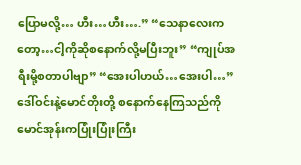ပြောမလို့… ဟီး…ဟီး….” “သေနာလေးကတော့…ငါ့ကိုဆိုစနောက်လို့မပြီးဘူး” “ကျုပ်အရီးမို့စတာပါဗျာ” “အေးပါဟယ်…အေးပါ…” ဒေါ်ဝင်းနဲ့မောင်တိုးတို့ စနောက်နေကြသည်ကို မောင်အုန်းကပြုံးပြုံးကြီး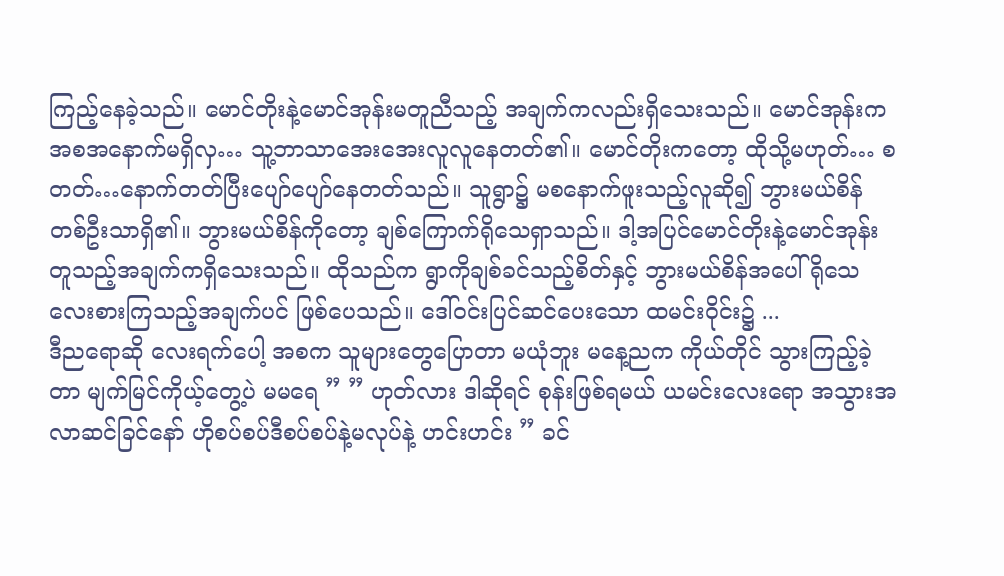ကြည့်နေခဲ့သည်။ မောင်တိုးနဲ့မောင်အုန်းမတူညီသည့် အချက်ကလည်းရှိသေးသည်။ မောင်အုန်းက အစအနောက်မရှိလှ… သူ့ဘာသာအေးအေးလူလူနေတတ်၏။ မောင်တိုးကတော့ ထိုသို့မဟုတ်… စတတ်…နောက်တတ်ပြီးပျော်ပျော်နေတတ်သည်။ သူရွာ၌ မစနောက်ဖူးသည့်လူဆို၍ ဘွားမယ်စိန်တစ်ဦးသာရှိ၏။ ဘွားမယ်စိန်ကိုတော့ ချစ်ကြောက်ရိုသေရှာသည်။ ဒါ့အပြင်မောင်တိုးနဲ့မောင်အုန်းတူသည့်အချက်ကရှိသေးသည်။ ထိုသည်က ရွာကိုချစ်ခင်သည့်စိတ်နှင့် ဘွားမယ်စိန်အပေါ်ရိုသေ လေးစားကြသည့်အချက်ပင် ဖြစ်ပေသည်။ ဒေါ်ဝင်းပြင်ဆင်ပေးသော ထမင်းဝိုင်း၌ ...
ဒီညရောဆို လေးရက်ပေါ့ အစက သူများတွေပြောတာ မယုံဘူး မနေ့ညက ကိုယ်တိုင် သွားကြည့်ခဲ့တာ မျက်မြင်ကိုယ့်တွေ့ပဲ မမရေ ” ” ဟုတ်လား ဒါဆိုရင် စုန်းဖြစ်ရမယ် ယမင်းလေးရော အသွားအလာဆင်ခြင်နော် ဟိုစပ်စပ်ဒီစပ်စပ်နဲ့မလုပ်နဲ့ ဟင်းဟင်း ” ခင်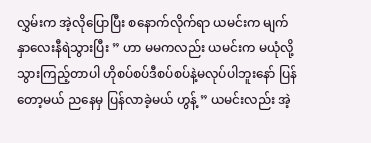လွှမ်းက အဲ့လိုပြောပြီး စနောက်လိုက်ရာ ယမင်းက မျက်နှာလေးနီရဲသွားပြီး ” ဟာ မမကလည်း ယမင်းက မယုံလို့သွားကြည့်တာပါ ဟိုစပ်စပ်ဒီစပ်စပ်နဲ့မလုပ်ပါဘူးနော် ပြန်တော့မယ် ညနေမှ ပြန်လာခဲ့မယ် ဟွန့် ” ယမင်းလည်း အဲ့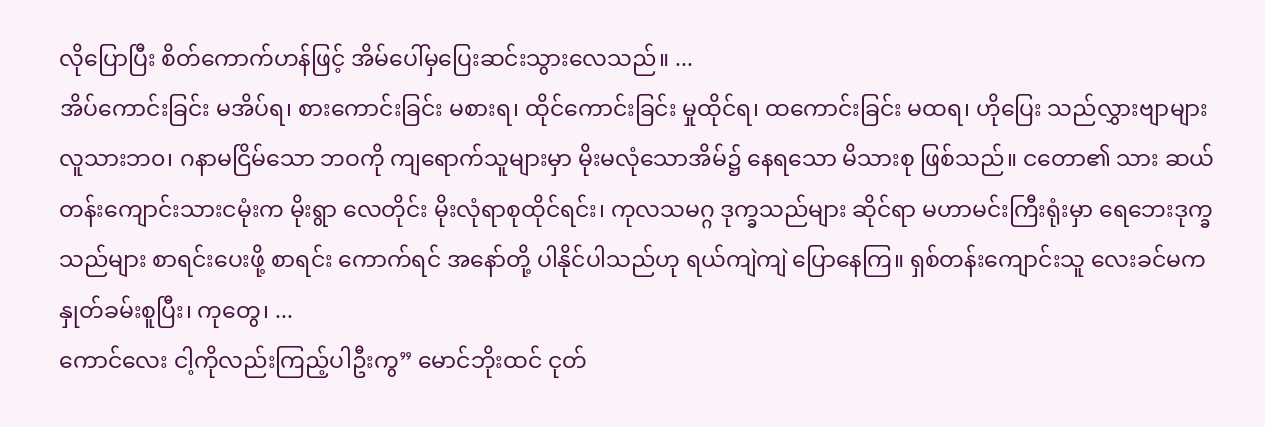လိုပြောပြီး စိတ်ကောက်ဟန်ဖြင့် အိမ်ပေါ်မှပြေးဆင်းသွားလေသည်။ ...
အိပ်ကောင်းခြင်း မအိပ်ရ၊ စားကောင်းခြင်း မစားရ၊ ထိုင်ကောင်းခြင်း မှုထိုင်ရ၊ ထကောင်းခြင်း မထရ၊ ဟိုပြေး သည်လွှားဗျာများ လူသားဘ၀၊ ဂနာမငြိမ်သော ဘဝကို ကျရောက်သူများမှာ မိုးမလုံသောအိမ်၌ နေရသော မိသားစု ဖြစ်သည်။ ငတော၏ သား ဆယ်တန်းကျောင်းသားငမုံးက မိုးရွာ လေတိုင်း မိုးလုံရာစုထိုင်ရင်း၊ ကုလသမဂ္ဂ ဒုက္ခသည်များ ဆိုင်ရာ မဟာမင်းကြီးရုံးမှာ ရေဘေးဒုက္ခသည်များ စာရင်းပေးဖို့ စာရင်း ကောက်ရင် အနော်တို့ ပါနိုင်ပါသည်ဟု ရယ်ကျဲကျဲ ပြောနေကြ။ ရှစ်တန်းကျောင်းသူ လေးခင်မက နှုတ်ခမ်းစူပြီး၊ ကုတွေ၊ ...
ကောင်လေး ငါ့ကိုလည်းကြည့်ပါဦးကွ” မောင်ဘိုးထင် ငုတ်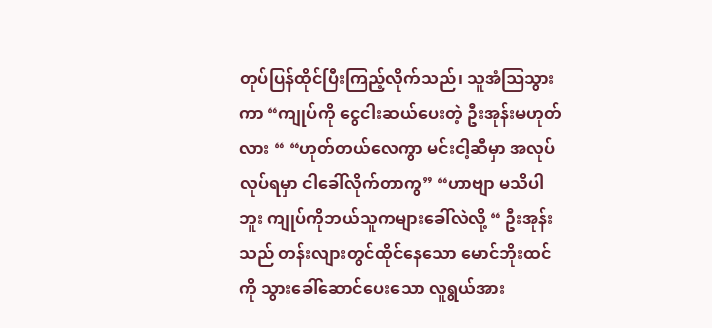တုပ်ပြန်ထိုင်ပြီးကြည့်လိုက်သည်၊ သူအံဩသွားကာ “ကျုပ်ကို ငွေငါးဆယ်ပေးတဲ့ ဦးအုန်းမဟုတ်လား “ “ဟုတ်တယ်လေကွာ မင်းငါ့ဆီမှာ အလုပ်လုပ်ရမှာ ငါခေါ်လိုက်တာကွ” “ဟာဗျာ မသိပါဘူး ကျုပ်ကိုဘယ်သူကများခေါ်လဲလို့ “ ဦးအုန်းသည် တန်းလျားတွင်ထိုင်နေသော မောင်ဘိုးထင်ကို သွားခေါ်ဆောင်ပေးသော လူရွယ်အား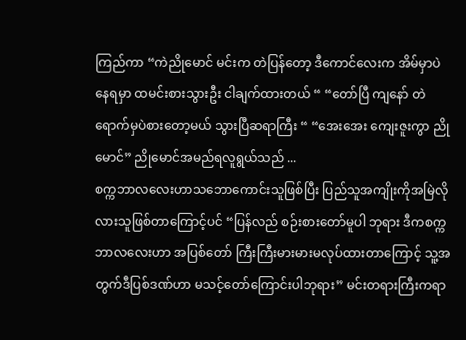ကြည်ကာ “ကဲညိုမောင် မင်းက တဲပြန်တော့ ဒီကောင်လေးက အိမ်မှာပဲနေရမှာ ထမင်းစားသွားဦး ငါချက်ထားတယ် “ “တော်ပြီ ကျနော် တဲရောက်မှပဲစားတော့မယ် သွားပြီဆရာကြီး “ “အေးအေး ကျေးဇူးကွာ ညိုမောင်” ညိုမောင်အမည်ရလူရွယ်သည် ...
စက္ကဘာလလေးဟာသဘောကောင်းသူဖြစ်ပြီး ပြည်သူအကျိုးကိုအမြဲလိုလားသူဖြစ်တာကြောင့်ပင် “ပြန်လည် စဉ်းစားတော်မူပါ ဘုရား ဒီကစက္ကဘာလလေးဟာ အပြစ်တော် ကြီးကြီးမားမားမလုပ်ထားတာကြောင့် သူ့အတွက်ဒီပြစ်ဒဏ်ဟာ မသင့်တော်ကြောင်းပါဘုရား” မင်းတရားကြီးကရာ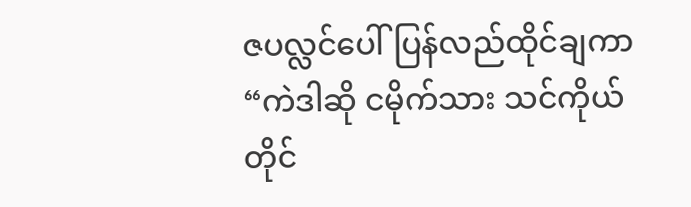ဇပလ္လင်ပေါ်ပြန်လည်ထိုင်ချကာ “ကဲဒါဆို ငမိုက်သား သင်ကိုယ်တိုင်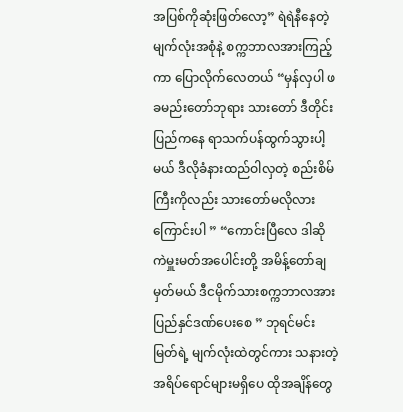အပြစ်ကိုဆုံးဖြတ်လော့” ရဲရဲနီနေတဲ့ မျက်လုံးအစုံနဲ့ စက္ကဘာလအားကြည့်ကာ ပြောလိုက်လေတယ် “မှန်လှပါ ဖခမည်းတော်ဘုရား သားတော် ဒီတိုင်းပြည်ကနေ ရာသက်ပန်ထွက်သွားပါ့မယ် ဒီလိုခံနားထည်ဝါလှတဲ့ စည်းစိမ်ကြီးကိုလည်း သားတော်မလိုလားကြောင်းပါ ” “ကောင်းပြီလေ ဒါဆို ကဲမှူးမတ်အပေါင်းတို့ အမိန့်တော်ချမှတ်မယ် ဒီငမိုက်သားစက္ကဘာလအား ပြည်နှင်ဒဏ်ပေးစေ ” ဘုရင်မင်းမြတ်ရဲ့ မျက်လုံးထဲတွင်ကား သနားတဲ့အရိပ်ရောင်များမရှိပေ ထိုအချိန်တွေ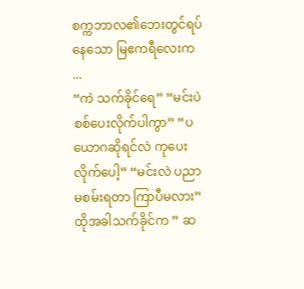စက္ကဘာလ၏ဘေးတွင်ရပ်နေသော မြဧကရီလေးက ...
“ကဲ သက်ခိုင်ရေ” “မင်းပဲ စစ်ပေးလိုက်ပါကွာ” “ပယောဂဆိုရင်လဲ ကုပေးလိုက်ပေါ့” “မင်းလဲ ပညာမစမ်းရတာ ကြာပီမလား” ထိုအခါသက်ခိုင်က ” ဆ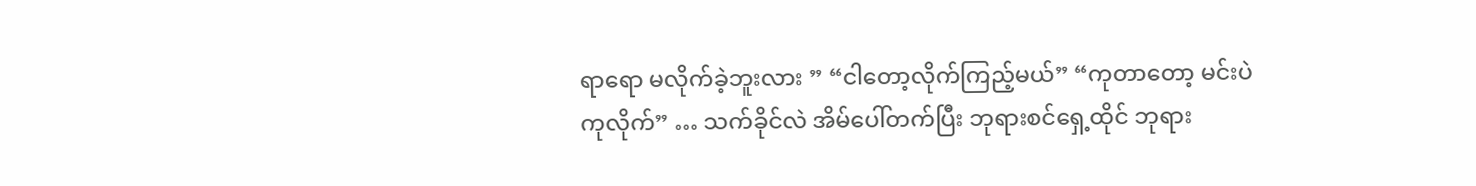ရာရော မလိုက်ခဲ့ဘူးလား ” “ငါတော့လိုက်ကြည့်မယ်” “ကုတာတော့ မင်းပဲကုလိုက်” … သက်ခိုင်လဲ အိမ်ပေါ်တက်ပြီး ဘုရားစင်ရှေ့ထိုင် ဘုရား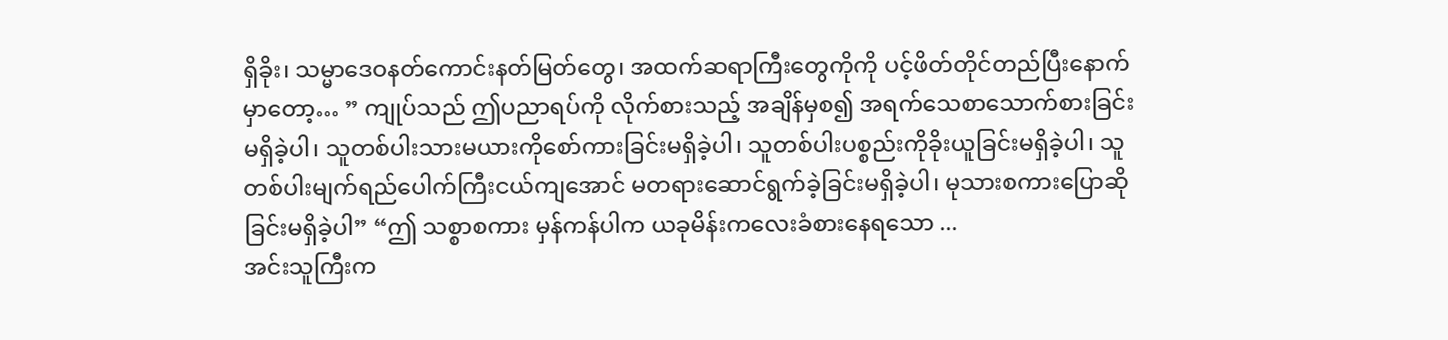ရှိခိုး၊ သမ္မာဒေဝနတ်ကောင်းနတ်မြတ်တွေ၊ အထက်ဆရာကြီးတွေကိုကို ပင့်ဖိတ်တိုင်တည်ပြီးနောက်မှာတော့… ” ကျုပ်သည် ဤပညာရပ်ကို လိုက်စားသည့် အချိန်မှစ၍ အရက်သေစာသောက်စားခြင်းမရှိခဲ့ပါ၊ သူတစ်ပါးသားမယားကိုစော်ကားခြင်းမရှိခဲ့ပါ၊ သူတစ်ပါးပစ္စည်းကိုခိုးယူခြင်းမရှိခဲ့ပါ၊ သူတစ်ပါးမျက်ရည်ပေါက်ကြီးငယ်ကျအောင် မတရားဆောင်ရွက်ခဲ့ခြင်းမရှိခဲ့ပါ၊ မုသားစကားပြောဆိုခြင်းမရှိခဲ့ပါ” “ဤ သစ္စာစကား မှန်ကန်ပါက ယခုမိန်းကလေးခံစားနေရသော ...
အင်းသူကြီးက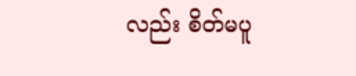လည်း စိတ်မပူ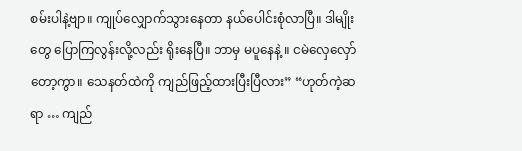စမ်းပါနဲ့ဗျာ။ ကျုပ်လျှောက်သွားနေတာ နယ်ပေါင်းစုံလာပြီ။ ဒါမျိုးတွေ ပြောကြလွန်းလို့လည်း ရိုးနေပြီ။ ဘာမှ မပူနေနဲ့ ။ ငမဲလှေလှော်တော့ကွာ။ သေနတ်ထဲကို ကျည်ဖြည့်ထားပြီးပြီလား” “ဟုတ်ကဲ့ဆရာ … ကျည်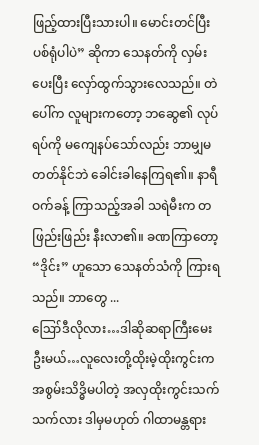ဖြည့်ထားပြီးသားပါ။ မောင်းတင်ပြီး ပစ်ရုံပါပဲ” ဆိုကာ သေနတ်ကို လှမ်းပေးပြီး လှော်ထွက်သွားလေသည်။ တဲပေါ်က လူများကတော့ ဘဆွေ၏ လုပ်ရပ်ကို မကျေနပ်သော်လည်း ဘာမျှမတတ်နိုင်ဘဲ ခေါင်းခါနေကြရ၏။ နာရီဝက်ခန့် ကြာသည့်အခါ သရဲမီးက တဖြည်းဖြည်း နီးလာ၏။ ခဏကြာတော့ “ဒိုင်း” ဟူသော သေနတ်သံကို ကြားရသည်။ ဘာတွေ ...
ဪဒီလိုလား…ဒါဆိုဆရာကြီးမေးဦးမယ်…လူလေးတို့ထိုးမဲ့ထိုးကွင်းက အစွမ်းသိဒ္ဓိမပါတဲ့ အလှထိုးကွင်းသက်သက်လား ဒါမှမဟုတ် ဂါထာမန္တရား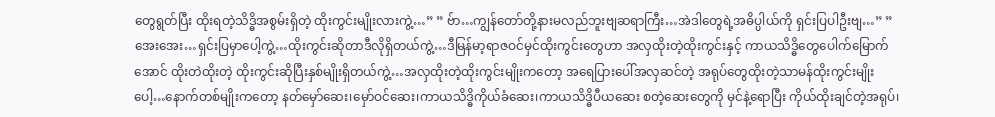တွေရွတ်ပြီး ထိုးရတဲ့သိဒ္ဓိအစွမ်းရှိတဲ့ ထိုးကွင်းမျိုးလားကွဲ့…” ” ဗ်ာ…ကျွန်တော်တို့နားမလည်ဘူးဗျဆရာကြီး…အဲဒါတွေရဲ့အဓိပ္ပါယ်ကို ရှင်းပြပါဦးဗျ…” ” အေးအေး…ရှင်းပြမှာပေါ့ကွဲ့…ထိုးကွင်းဆိုတာဒီလိုရှိတယ်ကွဲ့…ဒီမြန်မာ့ရာဇဝင်မှင်ထိုးကွင်းတွေဟာ အလှထိုးတဲ့ထိုးကွင်းနှင့် ကာယသိဒ္ဓိတွေပေါက်မြောက်အောင် ထိုးတဲထိုးတဲ့ ထိုးကွင်းဆိုပြီးနှစ်မျိုးရှိတယ်ကွဲ့…အလှထိုးတဲ့ထိုးကွင်းမျိုးကတော့ အရေပြားပေါ်အလှဆင်တဲ့ အရုပ်တွေထိုးတဲ့သာမန်ထိုးကွင်းမျိုးပေါ့…နောက်တစ်မျိုးကတော့ နတ်မှော်ဆေး၊မှော်ဝင်ဆေး၊ကာယသိဒ္ဓိကိုယ်ခံဆေး၊ကာယသိဒ္ဓိပီယဆေး စတဲ့ဆေးတွေကို မှင်နဲ့ရောပြီး ကိုယ်ထိုးချင်တဲ့အရုပ်၊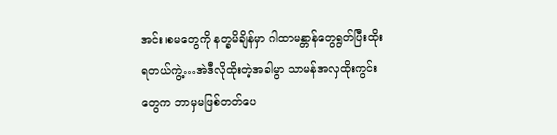အင်း၊စမတွေကို နတ္ခမိချိန်မှာ ဂါထာမန္တာန်တွေရွတ်ပြီးထိုးရတယ်ကွဲ့…အဲဒီလိုထိုးတဲ့အခါမွာ သာမန်အလှထိုးကွင်းတွေက ဘာမှမဖြစ်တတ်ပေ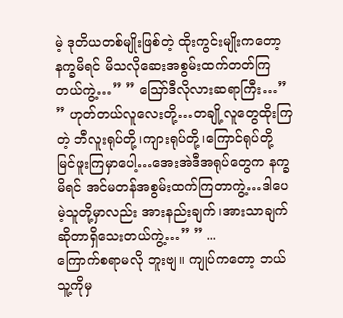မဲ့ ဒုတိယတစ်မျိုးဖြစ်တဲ့ ထိုးကွင်းမျိုးကတော့ နက္ခမိရင် မိသလိုဆေးအစွမ်းထက်တတ်ကြတယ်ကွဲ့…” ” ဪဒီလိုလားဆရာကြီး…” ” ဟုတ်တယ်လူလေးတို့…တချို့လူတွေထိုးကြတဲ့ ဘီလူးရုပ်တို့၊ကျားရုပ်တို့၊ကြောင်ရုပ်တို့ မြင်ဖူးကြမှာပေါ့…အေးအဲဒီအရုပ်တွေက နက္ခမိရင် အင်မတန်အစွမ်းထက်ကြတာကွဲ့…ဒါပေမဲ့သူတို့မှာလည်း အားနည်းချက်၊အားသာချက်ဆိုတာရှိသေးတယ်ကွဲ့…” ” ...
ကြောက်စရာမလို ဘူးဗျ။ ကျုပ်ကတော့ ဘယ်သူ့ကိုမှ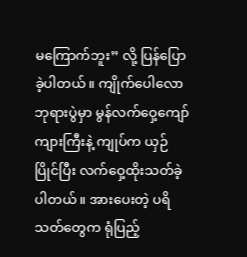မကြောက်ဘူး” လို့ ပြန်ပြောခဲ့ပါတယ်။ ကျိုက်ပေါလော ဘုရားပွဲမှာ မွန်လက်ဝှေ့ကျော် ကျားကြီးနဲ့ ကျုပ်က ယှဉ်ပြိုင်ပြီး လက်ဝှေ့ထိုးသတ်ခဲ့ပါတယ်။ အားပေးတဲ့ ပရိသတ်တွေက ရုံပြည့်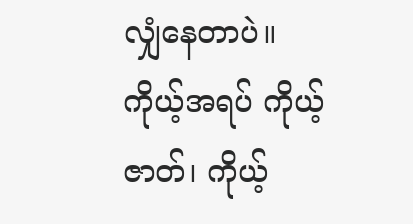လျှံနေတာပဲ။ ကိုယ့်အရပ် ကိုယ့်ဇာတ်၊ ကိုယ့်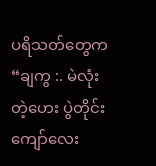ပရိသတ်တွေက “ချကွ :. မဲလုံးတဲ့ဟေး ပွဲတိုင်းကျော်လေး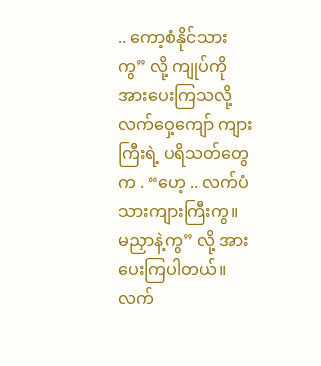.. ကော့စံနိုင်သားကွ” လို့ ကျုပ်ကို အားပေးကြသလို့ လက်ဝှေ့ကျော် ကျားကြီးရဲ့ ပရိသတ်တွေက . “ဟေ့ .. လက်ပံသားကျားကြီးကွ။ မညှာနဲ့ကွ” လို့ အားပေးကြပါတယ်။ လက်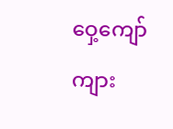ဝှေ့ကျော်ကျား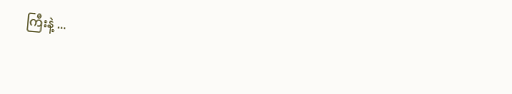ကြီးနဲ့ ...